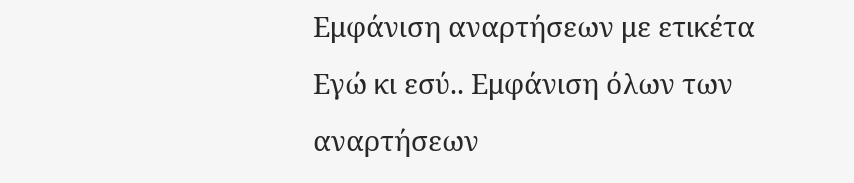Εμφάνιση αναρτήσεων με ετικέτα Εγώ κι εσύ.. Εμφάνιση όλων των αναρτήσεων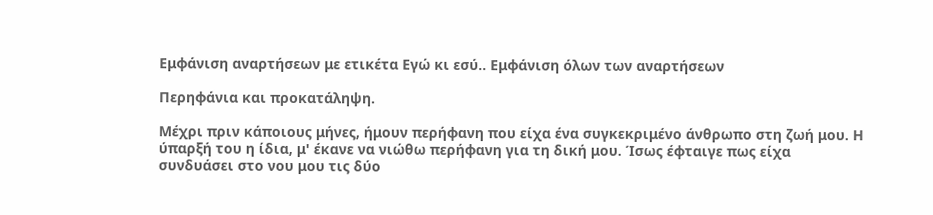Εμφάνιση αναρτήσεων με ετικέτα Εγώ κι εσύ.. Εμφάνιση όλων των αναρτήσεων

Περηφάνια και προκατάληψη.

Μέχρι πριν κάποιους μήνες, ήμουν περήφανη που είχα ένα συγκεκριμένο άνθρωπο στη ζωή μου. Η ύπαρξή του η ίδια, μ' έκανε να νιώθω περήφανη για τη δική μου. Ίσως έφταιγε πως είχα συνδυάσει στο νου μου τις δύο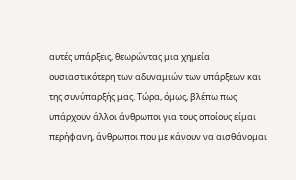αυτές υπάρξεις, θεωρώντας μια χημεία ουσιαστικότερη των αδυναμιών των υπάρξεων και της συνύπαρξής μας. Τώρα, όμως, βλέπω πως υπάρχουν άλλοι άνθρωποι για τους οποίους είμαι περήφανη, άνθρωποι που με κάνουν να αισθάνομαι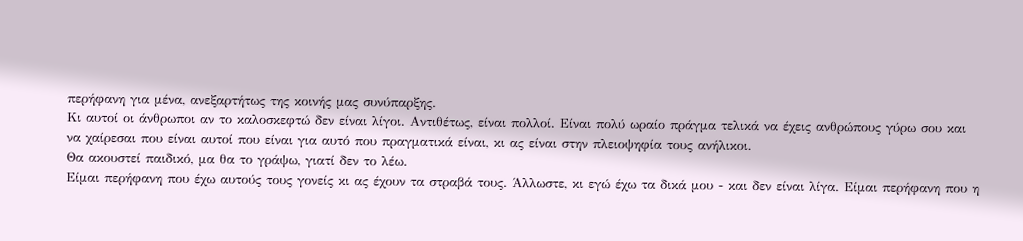περήφανη για μένα, ανεξαρτήτως της κοινής μας συνύπαρξης.
Κι αυτοί οι άνθρωποι αν το καλοσκεφτώ δεν είναι λίγοι. Αντιθέτως, είναι πολλοί. Είναι πολύ ωραίο πράγμα τελικά να έχεις ανθρώπους γύρω σου και να χαίρεσαι που είναι αυτοί που είναι για αυτό που πραγματικά είναι, κι ας είναι στην πλειοψηφία τους ανήλικοι.
Θα ακουστεί παιδικό, μα θα το γράψω, γιατί δεν το λέω.
Είμαι περήφανη που έχω αυτούς τους γονείς κι ας έχουν τα στραβά τους. Άλλωστε, κι εγώ έχω τα δικά μου - και δεν είναι λίγα. Είμαι περήφανη που η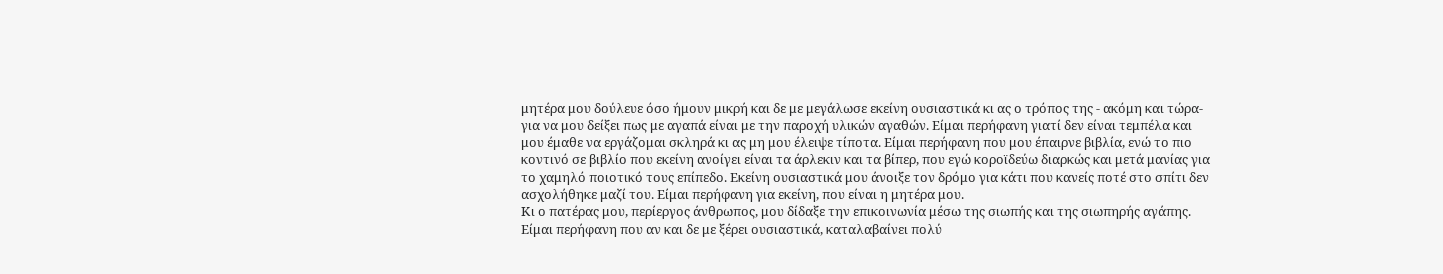μητέρα μου δούλευε όσο ήμουν μικρή και δε με μεγάλωσε εκείνη ουσιαστικά κι ας ο τρόπος της - ακόμη και τώρα- για να μου δείξει πως με αγαπά είναι με την παροχή υλικών αγαθών. Είμαι περήφανη γιατί δεν είναι τεμπέλα και μου έμαθε να εργάζομαι σκληρά κι ας μη μου έλειψε τίποτα. Είμαι περήφανη που μου έπαιρνε βιβλία, ενώ το πιο κοντινό σε βιβλίο που εκείνη ανοίγει είναι τα άρλεκιν και τα βίπερ, που εγώ κοροϊδεύω διαρκώς και μετά μανίας για το χαμηλό ποιοτικό τους επίπεδο. Εκείνη ουσιαστικά μου άνοιξε τον δρόμο για κάτι που κανείς ποτέ στο σπίτι δεν ασχολήθηκε μαζί του. Είμαι περήφανη για εκείνη, που είναι η μητέρα μου.
Κι ο πατέρας μου, περίεργος άνθρωπος, μου δίδαξε την επικοινωνία μέσω της σιωπής και της σιωπηρής αγάπης. Είμαι περήφανη που αν και δε με ξέρει ουσιαστικά, καταλαβαίνει πολύ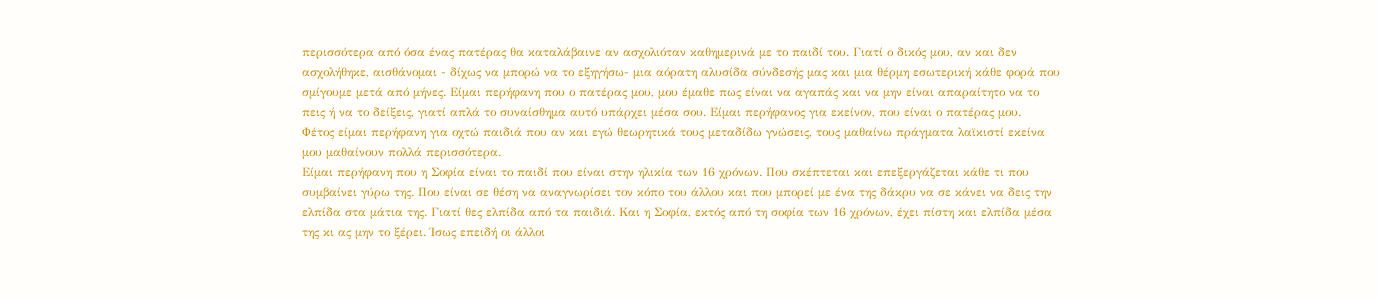περισσότερα από όσα ένας πατέρας θα καταλάβαινε αν ασχολιόταν καθημερινά με το παιδί του. Γιατί ο δικός μου, αν και δεν ασχολήθηκε, αισθάνομαι - δίχως να μπορώ να το εξηγήσω- μια αόρατη αλυσίδα σύνδεσής μας και μια θέρμη εσωτερική κάθε φορά που σμίγουμε μετά από μήνες. Είμαι περήφανη που ο πατέρας μου, μου έμαθε πως είναι να αγαπάς και να μην είναι απαραίτητο να το πεις ή να το δείξεις, γιατί απλά το συναίσθημα αυτό υπάρχει μέσα σου. Είμαι περήφανος για εκείνον, που είναι ο πατέρας μου.
Φέτος είμαι περήφανη για οχτώ παιδιά που αν και εγώ θεωρητικά τους μεταδίδω γνώσεις, τους μαθαίνω πράγματα λαϊκιστί εκείνα μου μαθαίνουν πολλά περισσότερα.
Είμαι περήφανη που η Σοφία είναι το παιδί που είναι στην ηλικία των 16 χρόνων. Που σκέπτεται και επεξεργάζεται κάθε τι που συμβαίνει γύρω της. Που είναι σε θέση να αναγνωρίσει τον κόπο του άλλου και που μπορεί με ένα της δάκρυ να σε κάνει να δεις την ελπίδα στα μάτια της. Γιατί θες ελπίδα από τα παιδιά. Και η Σοφία, εκτός από τη σοφία των 16 χρόνων, έχει πίστη και ελπίδα μέσα της κι ας μην το ξέρει. Ίσως επειδή οι άλλοι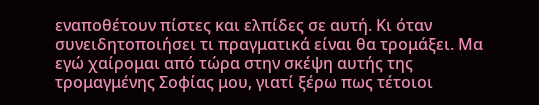εναποθέτουν πίστες και ελπίδες σε αυτή. Κι όταν συνειδητοποιήσει τι πραγματικά είναι θα τρομάξει. Μα εγώ χαίρομαι από τώρα στην σκέψη αυτής της τρομαγμένης Σοφίας μου, γιατί ξέρω πως τέτοιοι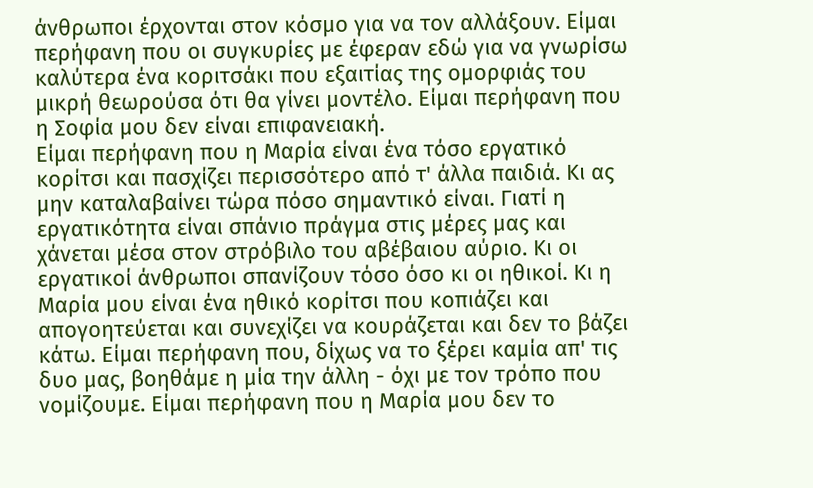άνθρωποι έρχονται στον κόσμο για να τον αλλάξουν. Είμαι περήφανη που οι συγκυρίες με έφεραν εδώ για να γνωρίσω καλύτερα ένα κοριτσάκι που εξαιτίας της ομορφιάς του μικρή θεωρούσα ότι θα γίνει μοντέλο. Είμαι περήφανη που η Σοφία μου δεν είναι επιφανειακή.
Είμαι περήφανη που η Μαρία είναι ένα τόσο εργατικό κορίτσι και πασχίζει περισσότερο από τ' άλλα παιδιά. Κι ας μην καταλαβαίνει τώρα πόσο σημαντικό είναι. Γιατί η εργατικότητα είναι σπάνιο πράγμα στις μέρες μας και χάνεται μέσα στον στρόβιλο του αβέβαιου αύριο. Κι οι εργατικοί άνθρωποι σπανίζουν τόσο όσο κι οι ηθικοί. Κι η Μαρία μου είναι ένα ηθικό κορίτσι που κοπιάζει και απογοητεύεται και συνεχίζει να κουράζεται και δεν το βάζει κάτω. Είμαι περήφανη που, δίχως να το ξέρει καμία απ' τις δυο μας, βοηθάμε η μία την άλλη - όχι με τον τρόπο που νομίζουμε. Είμαι περήφανη που η Μαρία μου δεν το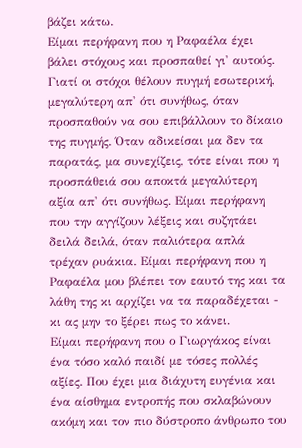βάζει κάτω.
Είμαι περήφανη που η Ραφαέλα έχει βάλει στόχους και προσπαθεί γι' αυτούς. Γιατί οι στόχοι θέλουν πυγμή εσωτερική, μεγαλύτερη απ' ότι συνήθως, όταν προσπαθούν να σου επιβάλλουν το δίκαιο της πυγμής. Όταν αδικείσαι μα δεν τα παρατάς, μα συνεχίζεις, τότε είναι που η προσπάθειά σου αποκτά μεγαλύτερη αξία απ' ότι συνήθως. Είμαι περήφανη που την αγγίζουν λέξεις και συζητάει δειλά δειλά, όταν παλιότερα απλά τρέχαν ρυάκια. Είμαι περήφανη που η Ραφαέλα μου βλέπει τον εαυτό της και τα λάθη της κι αρχίζει να τα παραδέχεται - κι ας μην το ξέρει πως το κάνει.
Είμαι περήφανη που ο Γιωργάκος είναι ένα τόσο καλό παιδί με τόσες πολλές αξίες. Που έχει μια διάχυτη ευγένια και ένα αίσθημα εντροπής που σκλαβώνουν ακόμη και τον πιο δύστροπο άνθρωπο του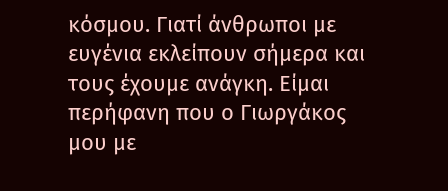κόσμου. Γιατί άνθρωποι με ευγένια εκλείπουν σήμερα και τους έχουμε ανάγκη. Είμαι περήφανη που ο Γιωργάκος μου με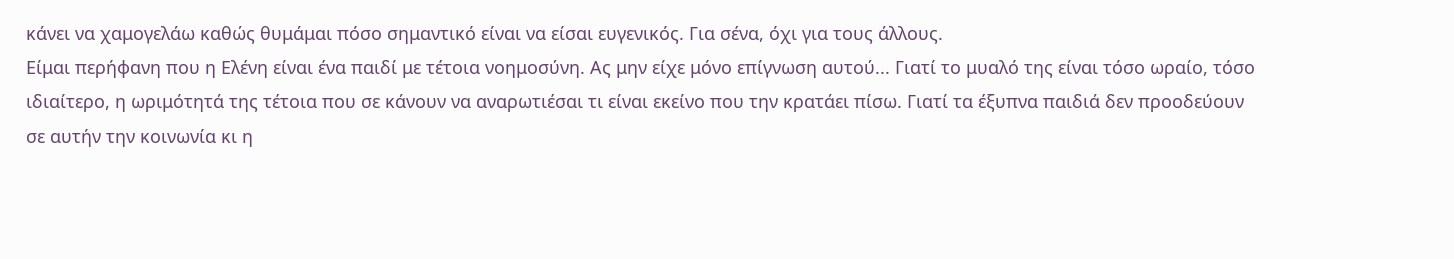κάνει να χαμογελάω καθώς θυμάμαι πόσο σημαντικό είναι να είσαι ευγενικός. Για σένα, όχι για τους άλλους.
Είμαι περήφανη που η Ελένη είναι ένα παιδί με τέτοια νοημοσύνη. Ας μην είχε μόνο επίγνωση αυτού... Γιατί το μυαλό της είναι τόσο ωραίο, τόσο ιδιαίτερο, η ωριμότητά της τέτοια που σε κάνουν να αναρωτιέσαι τι είναι εκείνο που την κρατάει πίσω. Γιατί τα έξυπνα παιδιά δεν προοδεύουν σε αυτήν την κοινωνία κι η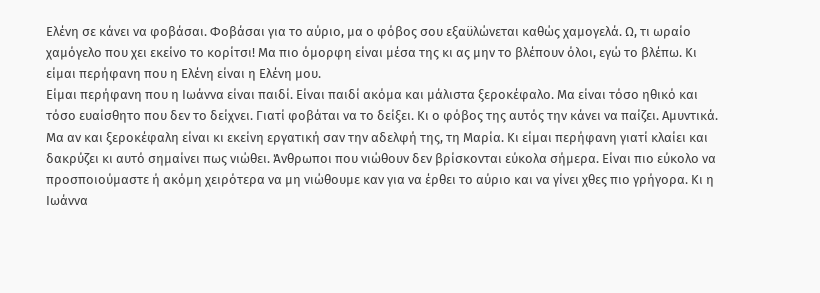Ελένη σε κάνει να φοβάσαι. Φοβάσαι για το αύριο, μα ο φόβος σου εξαϋλώνεται καθώς χαμογελά. Ω, τι ωραίο χαμόγελο που χει εκείνο το κορίτσι! Μα πιο όμορφη είναι μέσα της κι ας μην το βλέπουν όλοι, εγώ το βλέπω. Κι είμαι περήφανη που η Ελένη είναι η Ελένη μου.
Είμαι περήφανη που η Ιωάννα είναι παιδί. Είναι παιδί ακόμα και μάλιστα ξεροκέφαλο. Μα είναι τόσο ηθικό και τόσο ευαίσθητο που δεν το δείχνει. Γιατί φοβάται να το δείξει. Κι ο φόβος της αυτός την κάνει να παίζει. Αμυντικά. Μα αν και ξεροκέφαλη είναι κι εκείνη εργατική σαν την αδελφή της, τη Μαρία. Κι είμαι περήφανη γιατί κλαίει και δακρύζει κι αυτό σημαίνει πως νιώθει. Άνθρωποι που νιώθουν δεν βρίσκονται εύκολα σήμερα. Είναι πιο εύκολο να προσποιούμαστε ή ακόμη χειρότερα να μη νιώθουμε καν για να έρθει το αύριο και να γίνει χθες πιο γρήγορα. Κι η Ιωάννα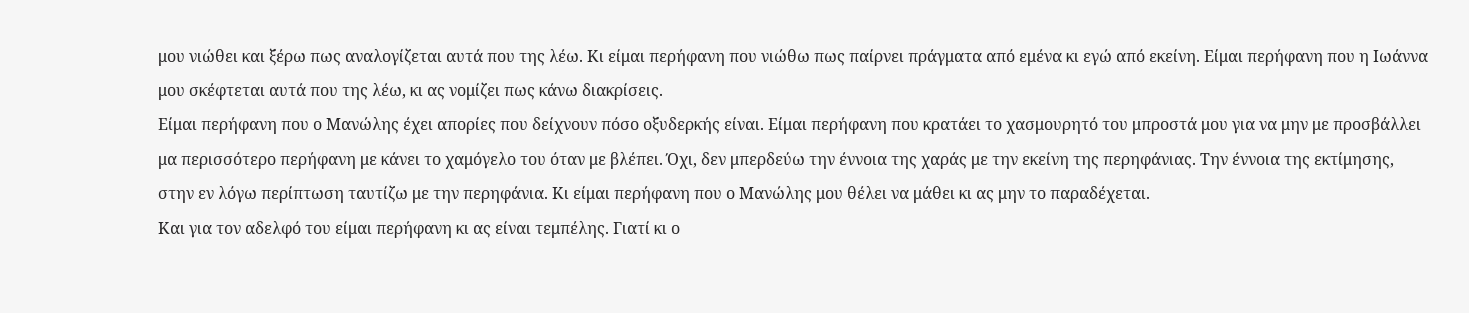μου νιώθει και ξέρω πως αναλογίζεται αυτά που της λέω. Κι είμαι περήφανη που νιώθω πως παίρνει πράγματα από εμένα κι εγώ από εκείνη. Είμαι περήφανη που η Ιωάννα μου σκέφτεται αυτά που της λέω, κι ας νομίζει πως κάνω διακρίσεις.
Είμαι περήφανη που ο Μανώλης έχει απορίες που δείχνουν πόσο οξυδερκής είναι. Είμαι περήφανη που κρατάει το χασμουρητό του μπροστά μου για να μην με προσβάλλει μα περισσότερο περήφανη με κάνει το χαμόγελο του όταν με βλέπει. Όχι, δεν μπερδεύω την έννοια της χαράς με την εκείνη της περηφάνιας. Την έννοια της εκτίμησης, στην εν λόγω περίπτωση ταυτίζω με την περηφάνια. Κι είμαι περήφανη που ο Μανώλης μου θέλει να μάθει κι ας μην το παραδέχεται.
Και για τον αδελφό του είμαι περήφανη κι ας είναι τεμπέλης. Γιατί κι ο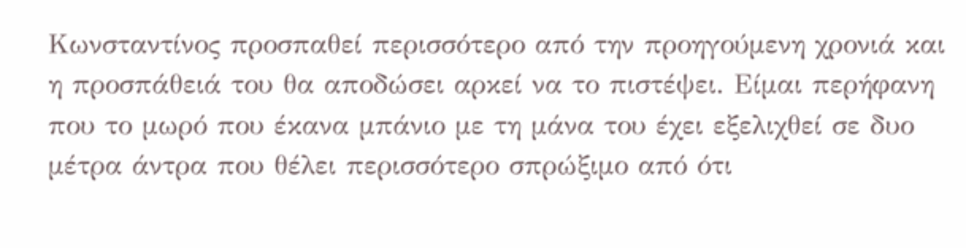Κωνσταντίνος προσπαθεί περισσότερο από την προηγούμενη χρονιά και η προσπάθειά του θα αποδώσει αρκεί να το πιστέψει. Είμαι περήφανη που το μωρό που έκανα μπάνιο με τη μάνα του έχει εξελιχθεί σε δυο μέτρα άντρα που θέλει περισσότερο σπρώξιμο από ότι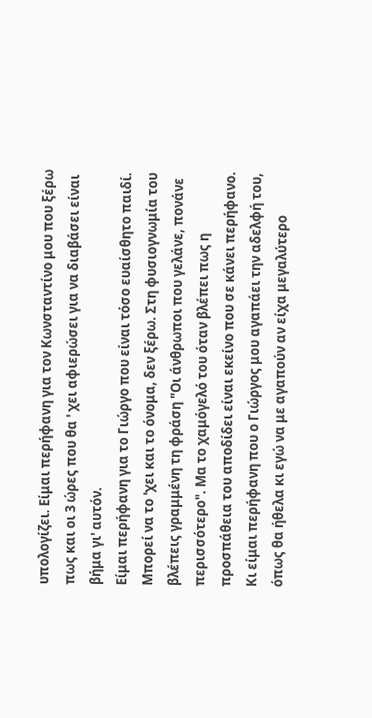υπολογίζει. Είμαι περήφανη για τον Κωνσταντίνο μου που ξέρω πως και οι 3 ώρες που θα ' χει αφιερώσει για να διαβάσει είναι βήμα γι' αυτόν.
Είμαι περήφανη για το Γιώργο που είναι τόσο ευαίσθητο παιδί. Μπορεί να το 'χει και το όνομα, δεν ξέρω. Στη φυσιογνωμία του βλέπεις γραμμένη τη φράση "Οι άνθρωποι που γελάνε, πονάνε περισσότερο". Μα το χαμόγελό του όταν βλέπει πως η προσπάθεια του αποδίδει είναι εκείνο που σε κάνει περήφανο. Κι είμαι περήφανη που ο Γιώργος μου αγαπάει την αδελφή του, όπως θα ήθελα κι εγώ να με αγαπούν αν είχα μεγαλύτερο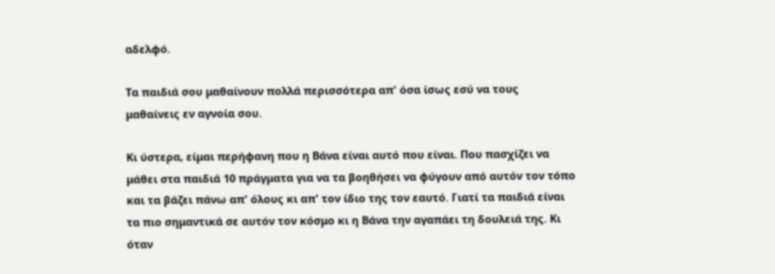αδελφό.

Τα παιδιά σου μαθαίνουν πολλά περισσότερα απ' όσα ίσως εσύ να τους μαθαίνεις εν αγνοία σου.

Κι ύστερα, είμαι περήφανη που η Βάνα είναι αυτό που είναι. Που πασχίζει να μάθει στα παιδιά 10 πράγματα για να τα βοηθήσει να φύγουν από αυτόν τον τόπο και τα βάζει πάνω απ' όλους κι απ' τον ίδιο της τον εαυτό. Γιατί τα παιδιά είναι τα πιο σημαντικά σε αυτόν τον κόσμο κι η Βάνα την αγαπάει τη δουλειά της. Κι όταν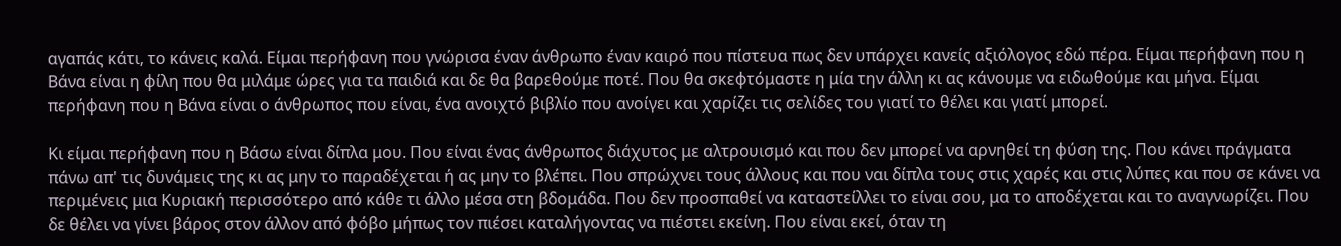αγαπάς κάτι, το κάνεις καλά. Είμαι περήφανη που γνώρισα έναν άνθρωπο έναν καιρό που πίστευα πως δεν υπάρχει κανείς αξιόλογος εδώ πέρα. Είμαι περήφανη που η Βάνα είναι η φίλη που θα μιλάμε ώρες για τα παιδιά και δε θα βαρεθούμε ποτέ. Που θα σκεφτόμαστε η μία την άλλη κι ας κάνουμε να ειδωθούμε και μήνα. Είμαι περήφανη που η Βάνα είναι ο άνθρωπος που είναι, ένα ανοιχτό βιβλίο που ανοίγει και χαρίζει τις σελίδες του γιατί το θέλει και γιατί μπορεί.

Κι είμαι περήφανη που η Βάσω είναι δίπλα μου. Που είναι ένας άνθρωπος διάχυτος με αλτρουισμό και που δεν μπορεί να αρνηθεί τη φύση της. Που κάνει πράγματα πάνω απ' τις δυνάμεις της κι ας μην το παραδέχεται ή ας μην το βλέπει. Που σπρώχνει τους άλλους και που ναι δίπλα τους στις χαρές και στις λύπες και που σε κάνει να περιμένεις μια Κυριακή περισσότερο από κάθε τι άλλο μέσα στη βδομάδα. Που δεν προσπαθεί να καταστείλλει το είναι σου, μα το αποδέχεται και το αναγνωρίζει. Που δε θέλει να γίνει βάρος στον άλλον από φόβο μήπως τον πιέσει καταλήγοντας να πιέστει εκείνη. Που είναι εκεί, όταν τη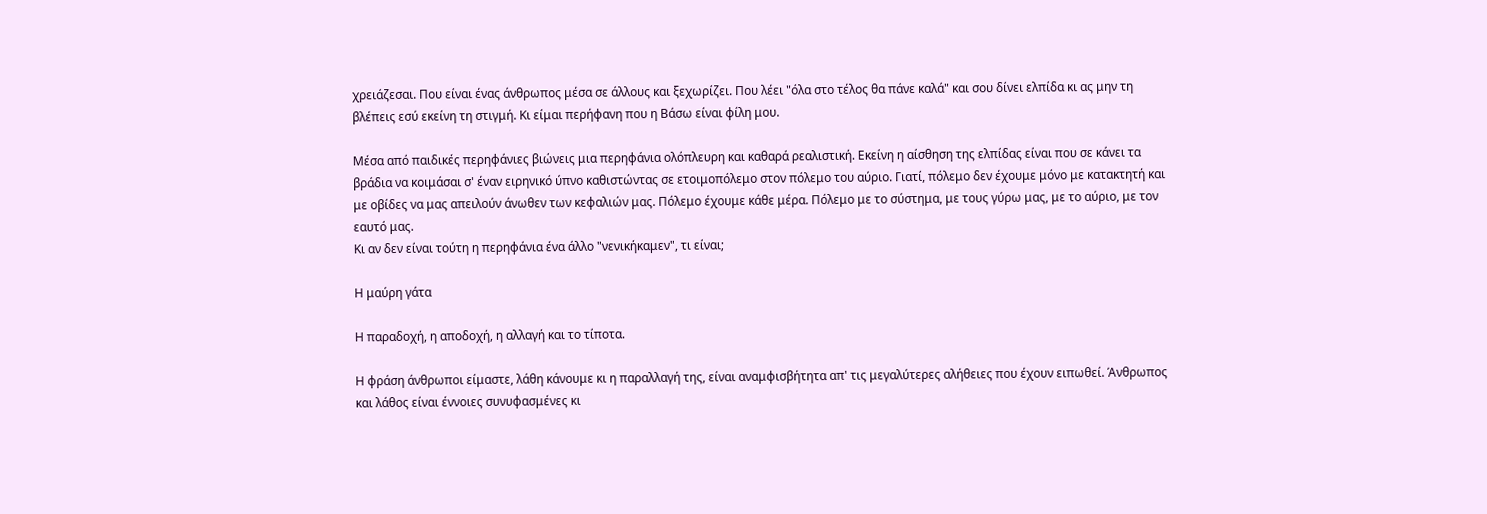χρειάζεσαι. Που είναι ένας άνθρωπος μέσα σε άλλους και ξεχωρίζει. Που λέει "όλα στο τέλος θα πάνε καλά" και σου δίνει ελπίδα κι ας μην τη βλέπεις εσύ εκείνη τη στιγμή. Κι είμαι περήφανη που η Βάσω είναι φίλη μου.

Μέσα από παιδικές περηφάνιες βιώνεις μια περηφάνια ολόπλευρη και καθαρά ρεαλιστική. Εκείνη η αίσθηση της ελπίδας είναι που σε κάνει τα βράδια να κοιμάσαι σ' έναν ειρηνικό ύπνο καθιστώντας σε ετοιμοπόλεμο στον πόλεμο του αύριο. Γιατί, πόλεμο δεν έχουμε μόνο με κατακτητή και με οβίδες να μας απειλούν άνωθεν των κεφαλιών μας. Πόλεμο έχουμε κάθε μέρα. Πόλεμο με το σύστημα, με τους γύρω μας, με το αύριο, με τον εαυτό μας.
Κι αν δεν είναι τούτη η περηφάνια ένα άλλο "νενικήκαμεν", τι είναι;

Η μαύρη γάτα

Η παραδοχή, η αποδοχή, η αλλαγή και το τίποτα.

Η φράση άνθρωποι είμαστε, λάθη κάνουμε κι η παραλλαγή της, είναι αναμφισβήτητα απ' τις μεγαλύτερες αλήθειες που έχουν ειπωθεί. Άνθρωπος και λάθος είναι έννοιες συνυφασμένες κι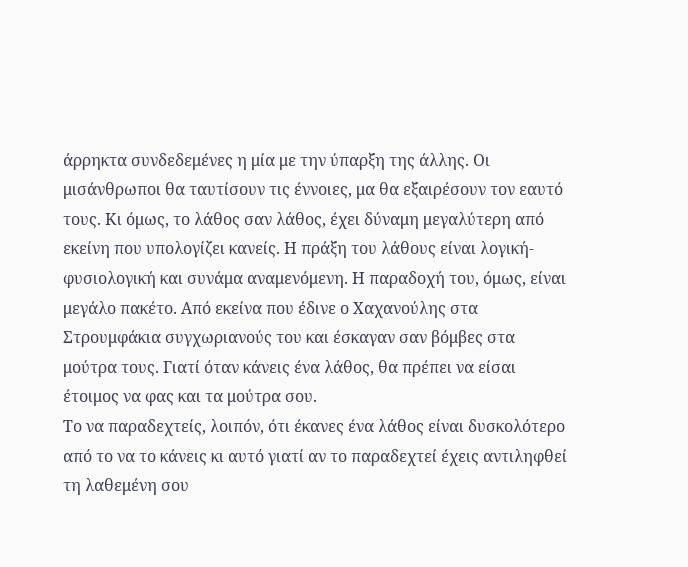άρρηκτα συνδεδεμένες η μία με την ύπαρξη της άλλης. Οι μισάνθρωποι θα ταυτίσουν τις έννοιες, μα θα εξαιρέσουν τον εαυτό τους. Κι όμως, το λάθος σαν λάθος, έχει δύναμη μεγαλύτερη από εκείνη που υπολογίζει κανείς. Η πράξη του λάθους είναι λογική- φυσιολογική και συνάμα αναμενόμενη. Η παραδοχή του, όμως, είναι μεγάλο πακέτο. Από εκείνα που έδινε ο Χαχανούλης στα Στρουμφάκια συγχωριανούς του και έσκαγαν σαν βόμβες στα μούτρα τους. Γιατί όταν κάνεις ένα λάθος, θα πρέπει να είσαι έτοιμος να φας και τα μούτρα σου.
Το να παραδεχτείς, λοιπόν, ότι έκανες ένα λάθος είναι δυσκολότερο από το να το κάνεις κι αυτό γιατί αν το παραδεχτεί έχεις αντιληφθεί τη λαθεμένη σου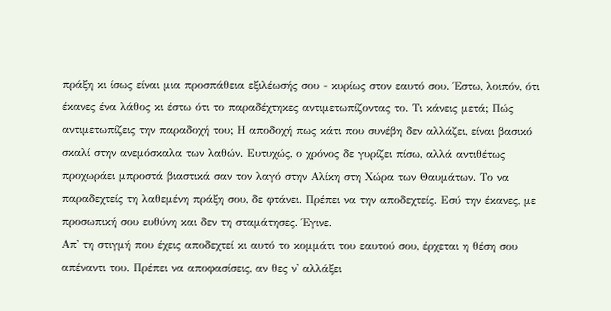πράξη κι ίσως είναι μια προσπάθεια εξιλέωσής σου - κυρίως στον εαυτό σου. Έστω, λοιπόν, ότι έκανες ένα λάθος κι έστω ότι το παραδέχτηκες αντιμετωπίζοντας το. Τι κάνεις μετά; Πώς αντιμετωπίζεις την παραδοχή του; Η αποδοχή πως κάτι που συνέβη δεν αλλάζει, είναι βασικό σκαλί στην ανεμόσκαλα των λαθών. Ευτυχώς, ο χρόνος δε γυρίζει πίσω, αλλά αντιθέτως προχωράει μπροστά βιαστικά σαν τον λαγό στην Αλίκη στη Χώρα των Θαυμάτων. Το να παραδεχτείς τη λαθεμένη πράξη σου, δε φτάνει. Πρέπει να την αποδεχτείς. Εσύ την έκανες, με προσωπική σου ευθύνη και δεν τη σταμάτησες. Έγινε.
Απ' τη στιγμή που έχεις αποδεχτεί κι αυτό το κομμάτι του εαυτού σου, έρχεται η θέση σου απέναντι του. Πρέπει να αποφασίσεις, αν θες ν' αλλάξει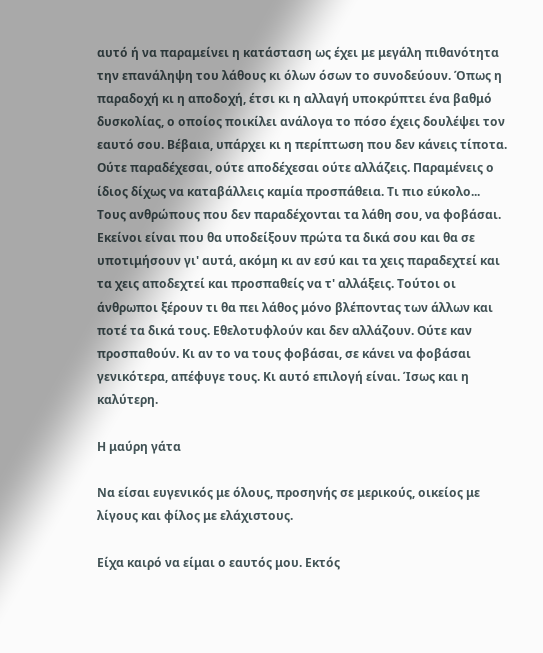αυτό ή να παραμείνει η κατάσταση ως έχει με μεγάλη πιθανότητα την επανάληψη του λάθους κι όλων όσων το συνοδεύουν. Όπως η παραδοχή κι η αποδοχή, έτσι κι η αλλαγή υποκρύπτει ένα βαθμό δυσκολίας, ο οποίος ποικίλει ανάλογα το πόσο έχεις δουλέψει τον εαυτό σου. Βέβαια, υπάρχει κι η περίπτωση που δεν κάνεις τίποτα. Ούτε παραδέχεσαι, ούτε αποδέχεσαι ούτε αλλάζεις. Παραμένεις ο ίδιος δίχως να καταβάλλεις καμία προσπάθεια. Τι πιο εύκολο...
Τους ανθρώπους που δεν παραδέχονται τα λάθη σου, να φοβάσαι. Εκείνοι είναι που θα υποδείξουν πρώτα τα δικά σου και θα σε υποτιμήσουν γι' αυτά, ακόμη κι αν εσύ και τα χεις παραδεχτεί και τα χεις αποδεχτεί και προσπαθείς να τ' αλλάξεις. Τούτοι οι άνθρωποι ξέρουν τι θα πει λάθος μόνο βλέποντας των άλλων και ποτέ τα δικά τους. Εθελοτυφλούν και δεν αλλάζουν. Ούτε καν προσπαθούν. Κι αν το να τους φοβάσαι, σε κάνει να φοβάσαι γενικότερα, απέφυγε τους. Κι αυτό επιλογή είναι. Ίσως και η καλύτερη.

Η μαύρη γάτα

Να είσαι ευγενικός με όλους, προσηνής σε μερικούς, οικείος με λίγους και φίλος με ελάχιστους.

Είχα καιρό να είμαι ο εαυτός μου. Εκτός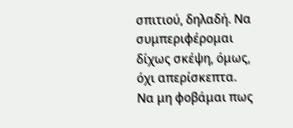σπιτιού, δηλαδή. Να συμπεριφέρομαι δίχως σκέψη, όμως, όχι απερίσκεπτα. Να μη φοβάμαι πως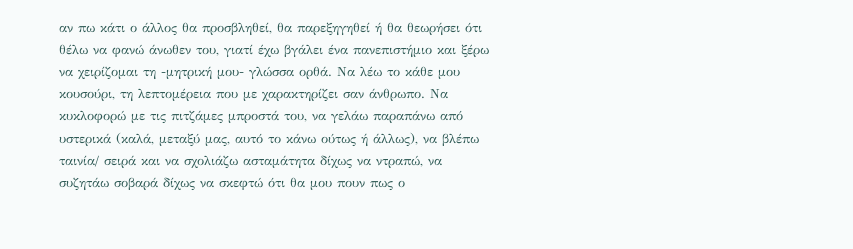αν πω κάτι ο άλλος θα προσβληθεί, θα παρεξηγηθεί ή θα θεωρήσει ότι θέλω να φανώ άνωθεν του, γιατί έχω βγάλει ένα πανεπιστήμιο και ξέρω να χειρίζομαι τη -μητρική μου- γλώσσα ορθά. Να λέω το κάθε μου κουσούρι, τη λεπτομέρεια που με χαρακτηρίζει σαν άνθρωπο. Να κυκλοφορώ με τις πιτζάμες μπροστά του, να γελάω παραπάνω από υστερικά (καλά, μεταξύ μας, αυτό το κάνω ούτως ή άλλως), να βλέπω ταινία/ σειρά και να σχολιάζω ασταμάτητα δίχως να ντραπώ, να συζητάω σοβαρά δίχως να σκεφτώ ότι θα μου πουν πως ο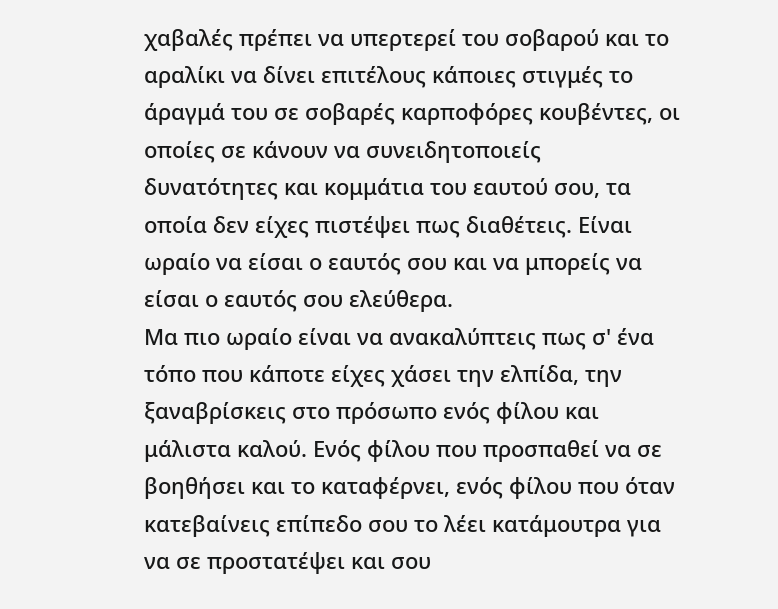χαβαλές πρέπει να υπερτερεί του σοβαρού και το αραλίκι να δίνει επιτέλους κάποιες στιγμές το άραγμά του σε σοβαρές καρποφόρες κουβέντες, οι οποίες σε κάνουν να συνειδητοποιείς δυνατότητες και κομμάτια του εαυτού σου, τα οποία δεν είχες πιστέψει πως διαθέτεις. Είναι ωραίο να είσαι ο εαυτός σου και να μπορείς να είσαι ο εαυτός σου ελεύθερα.
Μα πιο ωραίο είναι να ανακαλύπτεις πως σ' ένα τόπο που κάποτε είχες χάσει την ελπίδα, την ξαναβρίσκεις στο πρόσωπο ενός φίλου και μάλιστα καλού. Ενός φίλου που προσπαθεί να σε βοηθήσει και το καταφέρνει, ενός φίλου που όταν κατεβαίνεις επίπεδο σου το λέει κατάμουτρα για να σε προστατέψει και σου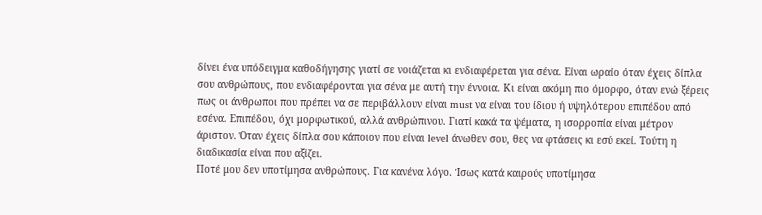δίνει ένα υπόδειγμα καθοδήγησης γιατί σε νοιάζεται κι ενδιαφέρεται για σένα. Είναι ωραίο όταν έχεις δίπλα σου ανθρώπους, που ενδιαφέρονται για σένα με αυτή την έννοια. Κι είναι ακόμη πιο όμορφο, όταν ενώ ξέρεις πως οι άνθρωποι που πρέπει να σε περιβάλλουν είναι must να είναι του ίδιου ή υψηλότερου επιπέδου από εσένα. Επιπέδου, όχι μορφωτικού, αλλά ανθρώπινου. Γιατί κακά τα ψέματα, η ισορροπία είναι μέτρον άριστον. Όταν έχεις δίπλα σου κάποιον που είναι level άνωθεν σου, θες να φτάσεις κι εσύ εκεί. Τούτη η διαδικασία είναι που αξίζει.
Ποτέ μου δεν υποτίμησα ανθρώπους. Για κανένα λόγο. Ίσως κατά καιρούς υποτίμησα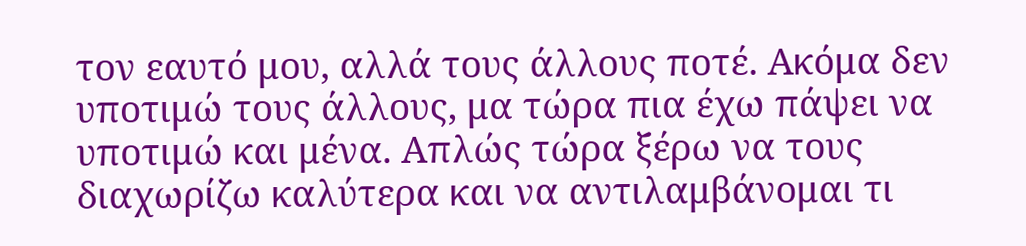τον εαυτό μου, αλλά τους άλλους ποτέ. Ακόμα δεν υποτιμώ τους άλλους, μα τώρα πια έχω πάψει να υποτιμώ και μένα. Απλώς τώρα ξέρω να τους διαχωρίζω καλύτερα και να αντιλαμβάνομαι τι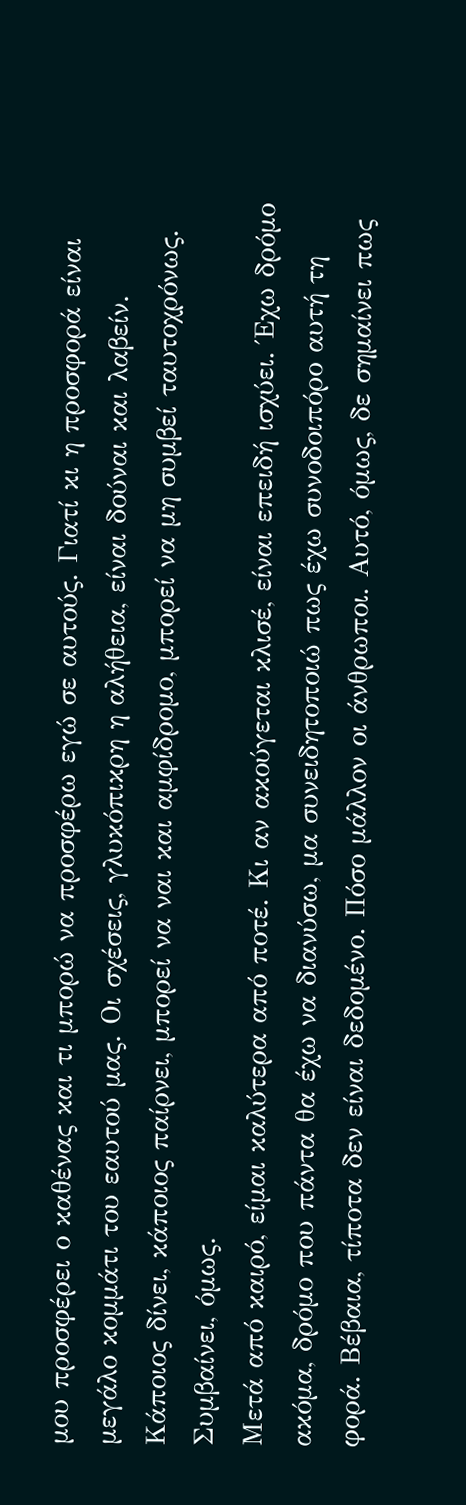μου προσφέρει ο καθένας και τι μπορώ να προσφέρω εγώ σε αυτούς. Γιατί κι η προσφορά είναι μεγάλο κομμάτι του εαυτού μας. Οι σχέσεις, γλυκόπικρη η αλήθεια, είναι δούναι και λαβείν. Κάποιος δίνει, κάποιος παίρνει, μπορεί να ναι και αμφίδρομο, μπορεί να μη συμβεί ταυτοχρόνως. Συμβαίνει, όμως.
Μετά από καιρό, είμαι καλύτερα από ποτέ. Κι αν ακούγεται κλισέ, είναι επειδή ισχύει. Έχω δρόμο ακόμα, δρόμο που πάντα θα έχω να διανύσω, μα συνειδητοποιώ πως έχω συνοδοιπόρο αυτή τη φορά. Βέβαια, τίποτα δεν είναι δεδομένο. Πόσο μάλλον οι άνθρωποι. Αυτό, όμως, δε σημαίνει πως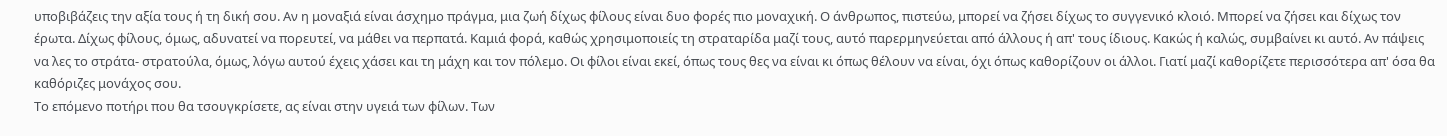υποβιβάζεις την αξία τους ή τη δική σου. Αν η μοναξιά είναι άσχημο πράγμα, μια ζωή δίχως φίλους είναι δυο φορές πιο μοναχική. Ο άνθρωπος, πιστεύω, μπορεί να ζήσει δίχως το συγγενικό κλοιό. Μπορεί να ζήσει και δίχως τον έρωτα. Δίχως φίλους, όμως, αδυνατεί να πορευτεί, να μάθει να περπατά. Καμιά φορά, καθώς χρησιμοποιείς τη στραταρίδα μαζί τους, αυτό παρερμηνεύεται από άλλους ή απ' τους ίδιους. Κακώς ή καλώς, συμβαίνει κι αυτό. Αν πάψεις να λες το στράτα- στρατούλα, όμως, λόγω αυτού έχεις χάσει και τη μάχη και τον πόλεμο. Οι φίλοι είναι εκεί, όπως τους θες να είναι κι όπως θέλουν να είναι, όχι όπως καθορίζουν οι άλλοι. Γιατί μαζί καθορίζετε περισσότερα απ' όσα θα καθόριζες μονάχος σου.
Το επόμενο ποτήρι που θα τσουγκρίσετε, ας είναι στην υγειά των φίλων. Των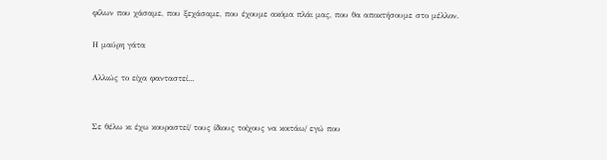φίλων που χάσαμε, που ξεχάσαμε, που έχουμε ακόμα πλάι μας, που θα αποκτήσουμε στο μέλλον.

Η μαύρη γάτα

Αλλιώς το είχα φανταστεί...


Σε θέλω κι έχω κουραστεί/ τους ίδιους τοίχους να κοιτάω/ εγώ που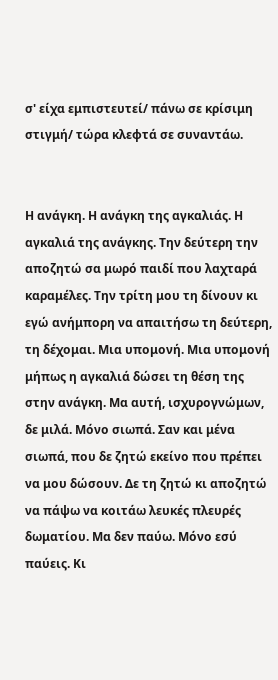σ' είχα εμπιστευτεί/ πάνω σε κρίσιμη στιγμή/ τώρα κλεφτά σε συναντάω.


Η ανάγκη. Η ανάγκη της αγκαλιάς. Η αγκαλιά της ανάγκης. Την δεύτερη την αποζητώ σα μωρό παιδί που λαχταρά καραμέλες. Την τρίτη μου τη δίνουν κι εγώ ανήμπορη να απαιτήσω τη δεύτερη, τη δέχομαι. Μια υπομονή. Μια υπομονή μήπως η αγκαλιά δώσει τη θέση της στην ανάγκη. Μα αυτή, ισχυρογνώμων, δε μιλά. Μόνο σιωπά. Σαν και μένα σιωπά, που δε ζητώ εκείνο που πρέπει να μου δώσουν. Δε τη ζητώ κι αποζητώ να πάψω να κοιτάω λευκές πλευρές δωματίου. Μα δεν παύω. Μόνο εσύ παύεις. Κι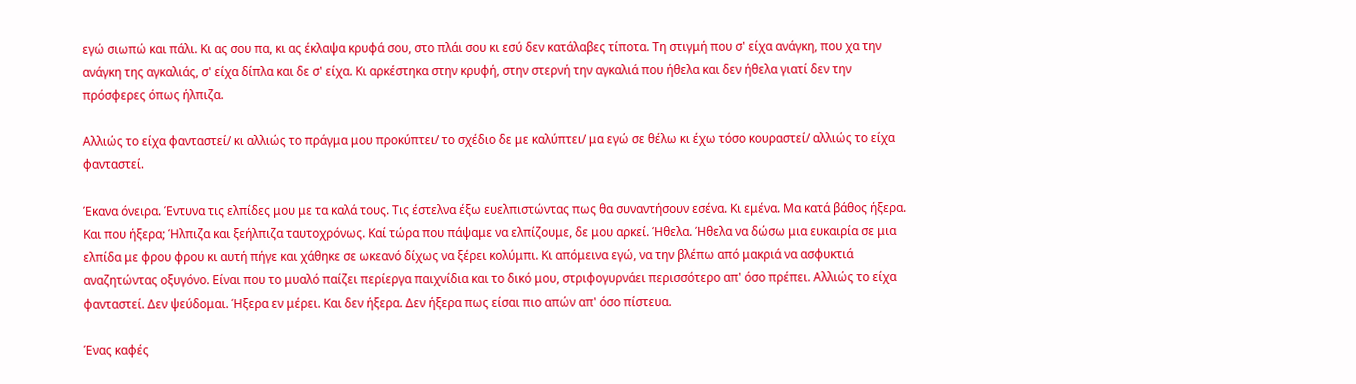εγώ σιωπώ και πάλι. Κι ας σου πα, κι ας έκλαψα κρυφά σου, στο πλάι σου κι εσύ δεν κατάλαβες τίποτα. Τη στιγμή που σ' είχα ανάγκη, που χα την ανάγκη της αγκαλιάς, σ' είχα δίπλα και δε σ' είχα. Κι αρκέστηκα στην κρυφή, στην στερνή την αγκαλιά που ήθελα και δεν ήθελα γιατί δεν την πρόσφερες όπως ήλπιζα.

Αλλιώς το είχα φανταστεί/ κι αλλιώς το πράγμα μου προκύπτει/ το σχέδιο δε με καλύπτει/ μα εγώ σε θέλω κι έχω τόσο κουραστεί/ αλλιώς το είχα φανταστεί.

Έκανα όνειρα. Έντυνα τις ελπίδες μου με τα καλά τους. Τις έστελνα έξω ευελπιστώντας πως θα συναντήσουν εσένα. Κι εμένα. Μα κατά βάθος ήξερα. Και που ήξερα; Ήλπιζα και ξεήλπιζα ταυτοχρόνως. Καί τώρα που πάψαμε να ελπίζουμε, δε μου αρκεί. Ήθελα. Ήθελα να δώσω μια ευκαιρία σε μια ελπίδα με φρου φρου κι αυτή πήγε και χάθηκε σε ωκεανό δίχως να ξέρει κολύμπι. Κι απόμεινα εγώ, να την βλέπω από μακριά να ασφυκτιά αναζητώντας οξυγόνο. Είναι που το μυαλό παίζει περίεργα παιχνίδια και το δικό μου, στριφογυρνάει περισσότερο απ' όσο πρέπει. Αλλιώς το είχα φανταστεί. Δεν ψεύδομαι. Ήξερα εν μέρει. Και δεν ήξερα. Δεν ήξερα πως είσαι πιο απών απ' όσο πίστευα.

Ένας καφές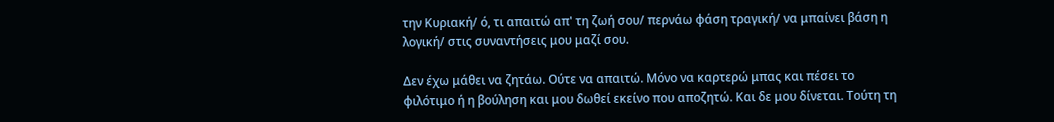την Κυριακή/ ό, τι απαιτώ απ' τη ζωή σου/ περνάω φάση τραγική/ να μπαίνει βάση η λογική/ στις συναντήσεις μου μαζί σου.

Δεν έχω μάθει να ζητάω. Ούτε να απαιτώ. Μόνο να καρτερώ μπας και πέσει το φιλότιμο ή η βούληση και μου δωθεί εκείνο που αποζητώ. Και δε μου δίνεται. Τούτη τη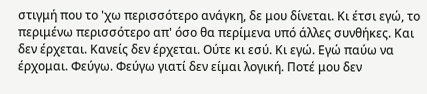στιγμή που το 'χω περισσότερο ανάγκη, δε μου δίνεται. Κι έτσι εγώ, το περιμένω περισσότερο απ' όσο θα περίμενα υπό άλλες συνθήκες. Και δεν έρχεται. Κανείς δεν έρχεται. Ούτε κι εσύ. Κι εγώ. Εγώ παύω να έρχομαι. Φεύγω. Φεύγω γιατί δεν είμαι λογική. Ποτέ μου δεν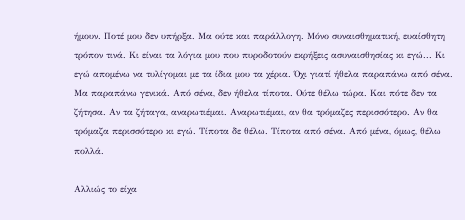ήμουν. Ποτέ μου δεν υπήρξα. Μα ούτε και παράλλογη. Μόνο συναισθηματική, ευαίσθητη τρόπον τινά. Κι είναι τα λόγια μου που πυροδοτούν εκρήξεις ασυναισθησίας κι εγώ... Κι εγώ απομένω να τυλίγομαι με τα ίδια μου τα χέρια. Όχι γιατί ήθελα παραπάνω από σένα. Μα παραπάνω γενικά. Από σένα, δεν ήθελα τίποτα. Ούτε θέλω τώρα. Και πότε δεν τα ζήτησα. Αν τα ζήταγα, αναρωτιέμαι. Αναρωτιέμαι, αν θα τρόμαζες περισσότερο. Αν θα τρόμαζα περισσότερο κι εγώ. Τίποτα δε θέλω. Τίποτα από σένα. Από μένα, όμως, θέλω πολλά.

Αλλιώς το είχα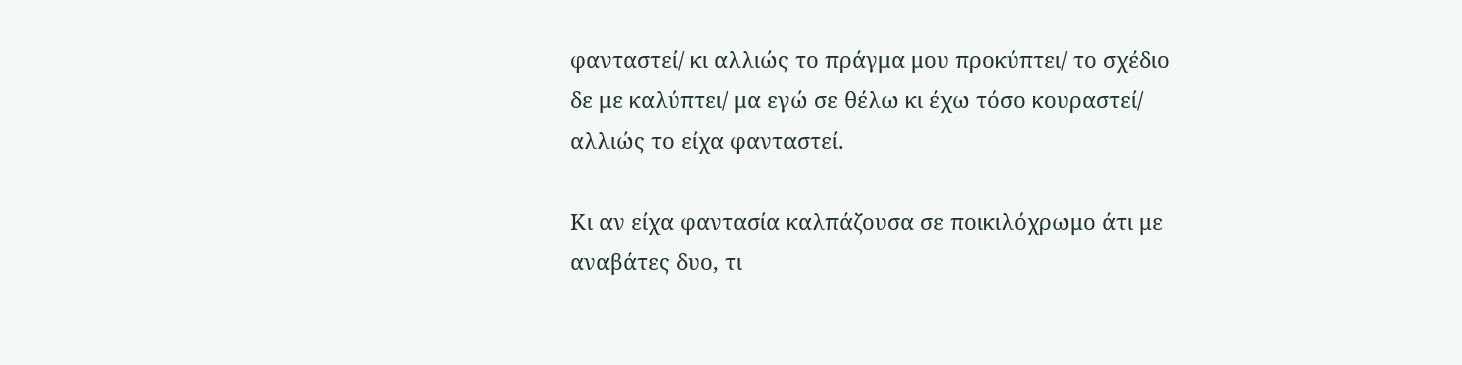φανταστεί/ κι αλλιώς το πράγμα μου προκύπτει/ το σχέδιο δε με καλύπτει/ μα εγώ σε θέλω κι έχω τόσο κουραστεί/ αλλιώς το είχα φανταστεί.

Κι αν είχα φαντασία καλπάζουσα σε ποικιλόχρωμο άτι με αναβάτες δυο, τι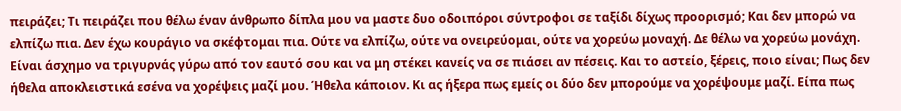πειράζει; Τι πειράζει που θέλω έναν άνθρωπο δίπλα μου να μαστε δυο οδοιπόροι σύντροφοι σε ταξίδι δίχως προορισμό; Και δεν μπορώ να ελπίζω πια. Δεν έχω κουράγιο να σκέφτομαι πια. Ούτε να ελπίζω, ούτε να ονειρεύομαι, ούτε να χορεύω μοναχή. Δε θέλω να χορεύω μονάχη. Είναι άσχημο να τριγυρνάς γύρω από τον εαυτό σου και να μη στέκει κανείς να σε πιάσει αν πέσεις. Και το αστείο, ξέρεις, ποιο είναι; Πως δεν ήθελα αποκλειστικά εσένα να χορέψεις μαζί μου. Ήθελα κάποιον. Κι ας ήξερα πως εμείς οι δύο δεν μπορούμε να χορέψουμε μαζί. Είπα πως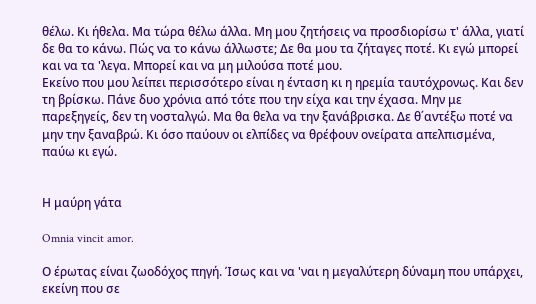θέλω. Κι ήθελα. Μα τώρα θέλω άλλα. Μη μου ζητήσεις να προσδιορίσω τ' άλλα, γιατί δε θα το κάνω. Πώς να το κάνω άλλωστε; Δε θα μου τα ζήταγες ποτέ. Κι εγώ μπορεί και να τα 'λεγα. Μπορεί και να μη μιλούσα ποτέ μου.
Εκείνο που μου λείπει περισσότερο είναι η ένταση κι η ηρεμία ταυτόχρονως. Και δεν τη βρίσκω. Πάνε δυο χρόνια από τότε που την είχα και την έχασα. Μην με παρεξηγείς, δεν τη νοσταλγώ. Μα θα θελα να την ξανάβρισκα. Δε θ΄αντέξω ποτέ να μην την ξαναβρώ. Κι όσο παύουν οι ελπίδες να θρέφουν ονείρατα απελπισμένα, παύω κι εγώ.


Η μαύρη γάτα

Omnia vincit amor.

Ο έρωτας είναι ζωοδόχος πηγή. Ίσως και να 'ναι η μεγαλύτερη δύναμη που υπάρχει, εκείνη που σε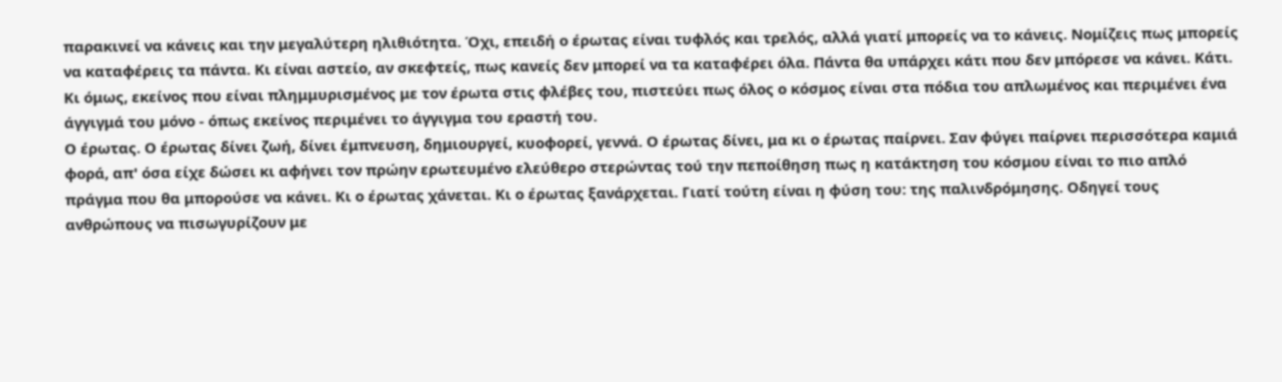παρακινεί να κάνεις και την μεγαλύτερη ηλιθιότητα. Όχι, επειδή ο έρωτας είναι τυφλός και τρελός, αλλά γιατί μπορείς να το κάνεις. Νομίζεις πως μπορείς να καταφέρεις τα πάντα. Κι είναι αστείο, αν σκεφτείς, πως κανείς δεν μπορεί να τα καταφέρει όλα. Πάντα θα υπάρχει κάτι που δεν μπόρεσε να κάνει. Κάτι. Κι όμως, εκείνος που είναι πλημμυρισμένος με τον έρωτα στις φλέβες του, πιστεύει πως όλος ο κόσμος είναι στα πόδια του απλωμένος και περιμένει ένα άγγιγμά του μόνο - όπως εκείνος περιμένει το άγγιγμα του εραστή του.
Ο έρωτας. Ο έρωτας δίνει ζωή, δίνει έμπνευση, δημιουργεί, κυοφορεί, γεννά. Ο έρωτας δίνει, μα κι ο έρωτας παίρνει. Σαν φύγει παίρνει περισσότερα καμιά φορά, απ' όσα είχε δώσει κι αφήνει τον πρώην ερωτευμένο ελεύθερο στερώντας τού την πεποίθηση πως η κατάκτηση του κόσμου είναι το πιο απλό πράγμα που θα μπορούσε να κάνει. Κι ο έρωτας χάνεται. Κι ο έρωτας ξανάρχεται. Γιατί τούτη είναι η φύση του: της παλινδρόμησης. Οδηγεί τους ανθρώπους να πισωγυρίζουν με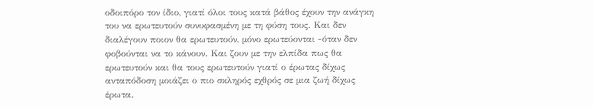οδοιπόρο τον ίδιο, γιατί όλοι τους κατά βάθος έχουν την ανάγκη του να ερωτευτούν συνυφασμένη με τη φύση τους. Και δεν διαλέγουν ποιον θα ερωτευτούν, μόνο ερωτεύονται -όταν δεν φοβούνται να το κάνουν. Και ζουν με την ελπίδα πως θα ερωτευτούν και θα τους ερωτευτούν γιατί ο έρωτας δίχως ανταπόδοση μοιάζει ο πιο σκληρός εχθρός σε μια ζωή δίχως έρωτα.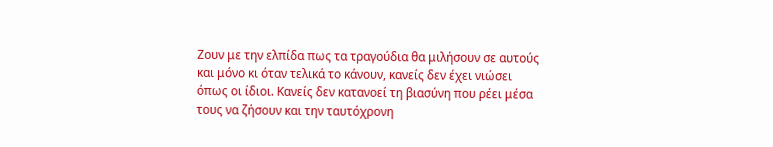Ζουν με την ελπίδα πως τα τραγούδια θα μιλήσουν σε αυτούς και μόνο κι όταν τελικά το κάνουν, κανείς δεν έχει νιώσει όπως οι ίδιοι. Κανείς δεν κατανοεί τη βιασύνη που ρέει μέσα τους να ζήσουν και την ταυτόχρονη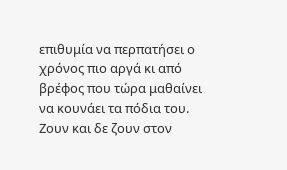επιθυμία να περπατήσει ο χρόνος πιο αργά κι από βρέφος που τώρα μαθαίνει να κουνάει τα πόδια του. Ζουν και δε ζουν στον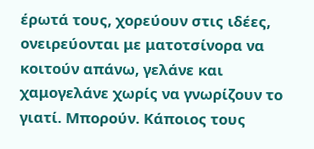έρωτά τους, χορεύουν στις ιδέες, ονειρεύονται με ματοτσίνορα να κοιτούν απάνω, γελάνε και χαμογελάνε χωρίς να γνωρίζουν το γιατί. Μπορούν. Κάποιος τους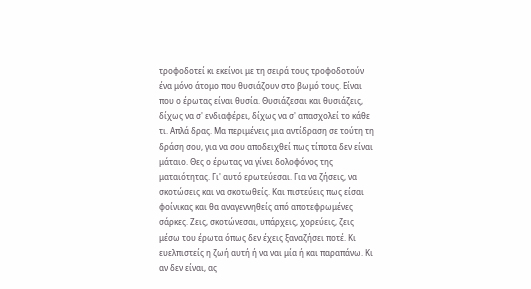τροφοδοτεί κι εκείνοι με τη σειρά τους τροφοδοτούν ένα μόνο άτομο που θυσιάζουν στο βωμό τους. Είναι που ο έρωτας είναι θυσία. Θυσιάζεσαι και θυσιάζεις, δίχως να σ' ενδιαφέρει, δίχως να σ' απασχολεί το κάθε τι. Απλά δρας. Μα περιμένεις μια αντίδραση σε τούτη τη δράση σου, για να σου αποδειχθεί πως τίποτα δεν είναι μάταιο. Θες ο έρωτας να γίνει δολοφόνος της ματαιότητας. Γι' αυτό ερωτεύεσαι. Για να ζήσεις, να σκοτώσεις και να σκοτωθείς. Και πιστεύεις πως είσαι φοίνικας και θα αναγεννηθείς από αποτεφρωμένες σάρκες. Ζεις, σκοτώνεσαι, υπάρχεις, χορεύεις, ζεις μέσω του έρωτα όπως δεν έχεις ξαναζήσει ποτέ. Κι ευελπιστείς η ζωή αυτή ή να ναι μία ή και παραπάνω. Κι αν δεν είναι, ας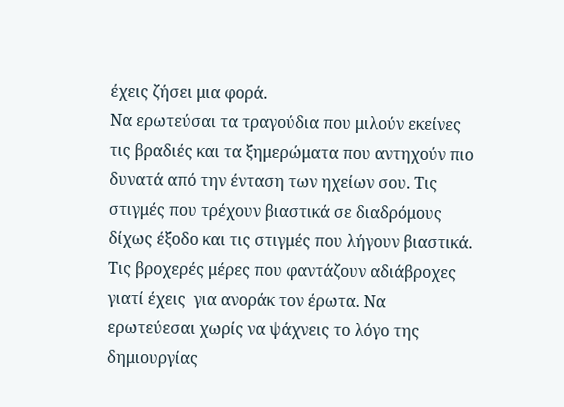έχεις ζήσει μια φορά.
Να ερωτεύσαι τα τραγούδια που μιλούν εκείνες τις βραδιές και τα ξημερώματα που αντηχούν πιο δυνατά από την ένταση των ηχείων σου. Τις στιγμές που τρέχουν βιαστικά σε διαδρόμους δίχως έξοδο και τις στιγμές που λήγουν βιαστικά. Τις βροχερές μέρες που φαντάζουν αδιάβροχες γιατί έχεις  για ανοράκ τον έρωτα. Να ερωτεύεσαι χωρίς να ψάχνεις το λόγο της δημιουργίας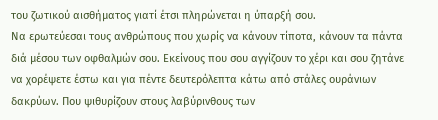του ζωτικού αισθήματος γιατί έτσι πληρώνεται η ύπαρξή σου.
Να ερωτεύεσαι τους ανθρώπους που χωρίς να κάνουν τίποτα, κάνουν τα πάντα διά μέσου των οφθαλμών σου. Εκείνους που σου αγγίζουν το χέρι και σου ζητάνε να χορέψετε έστω και για πέντε δευτερόλεπτα κάτω από στάλες ουράνιων δακρύων. Που ψιθυρίζουν στους λαβύρινθους των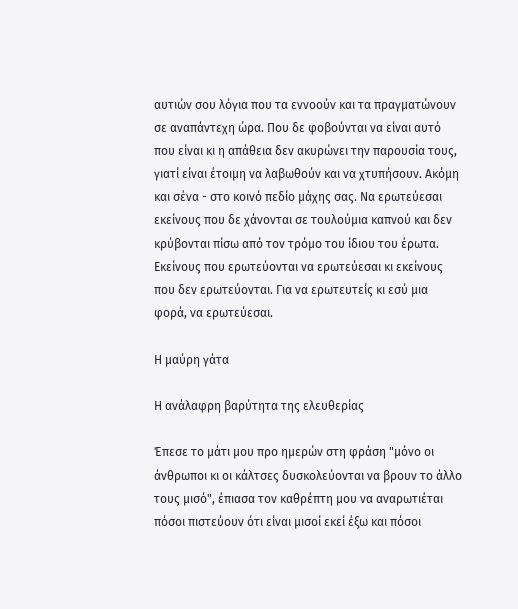αυτιών σου λόγια που τα εννοούν και τα πραγματώνουν σε αναπάντεχη ώρα. Που δε φοβούνται να είναι αυτό που είναι κι η απάθεια δεν ακυρώνει την παρουσία τους, γιατί είναι έτοιμη να λαβωθούν και να χτυπήσουν. Ακόμη και σένα - στο κοινό πεδίο μάχης σας. Να ερωτεύεσαι εκείνους που δε χάνονται σε τουλούμια καπνού και δεν κρύβονται πίσω από τον τρόμο του ίδιου του έρωτα. Εκείνους που ερωτεύονται να ερωτεύεσαι κι εκείνους που δεν ερωτεύονται. Για να ερωτευτείς κι εσύ μια φορά, να ερωτεύεσαι.

Η μαύρη γάτα

Η ανάλαφρη βαρύτητα της ελευθερίας

Έπεσε το μάτι μου προ ημερών στη φράση "μόνο οι άνθρωποι κι οι κάλτσες δυσκολεύονται να βρουν το άλλο τους μισό", έπιασα τον καθρέπτη μου να αναρωτιέται πόσοι πιστεύουν ότι είναι μισοί εκεί έξω και πόσοι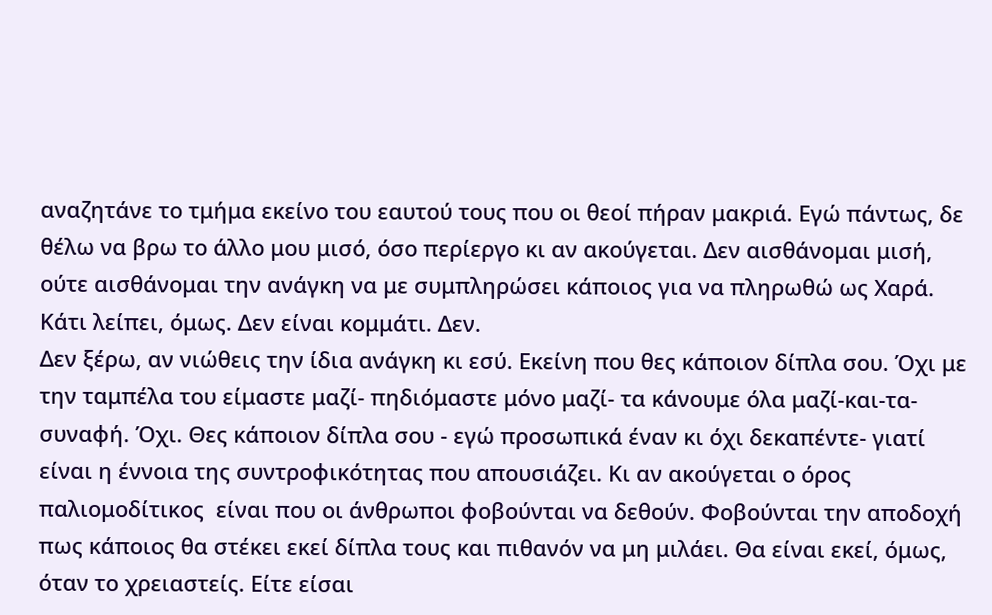αναζητάνε το τμήμα εκείνο του εαυτού τους που οι θεοί πήραν μακριά. Εγώ πάντως, δε θέλω να βρω το άλλο μου μισό, όσο περίεργο κι αν ακούγεται. Δεν αισθάνομαι μισή, ούτε αισθάνομαι την ανάγκη να με συμπληρώσει κάποιος για να πληρωθώ ως Χαρά. Κάτι λείπει, όμως. Δεν είναι κομμάτι. Δεν.
Δεν ξέρω, αν νιώθεις την ίδια ανάγκη κι εσύ. Εκείνη που θες κάποιον δίπλα σου. Όχι με την ταμπέλα του είμαστε μαζί- πηδιόμαστε μόνο μαζί- τα κάνουμε όλα μαζί-και-τα-συναφή. Όχι. Θες κάποιον δίπλα σου - εγώ προσωπικά έναν κι όχι δεκαπέντε- γιατί είναι η έννοια της συντροφικότητας που απουσιάζει. Κι αν ακούγεται ο όρος παλιομοδίτικος  είναι που οι άνθρωποι φοβούνται να δεθούν. Φοβούνται την αποδοχή πως κάποιος θα στέκει εκεί δίπλα τους και πιθανόν να μη μιλάει. Θα είναι εκεί, όμως, όταν το χρειαστείς. Είτε είσαι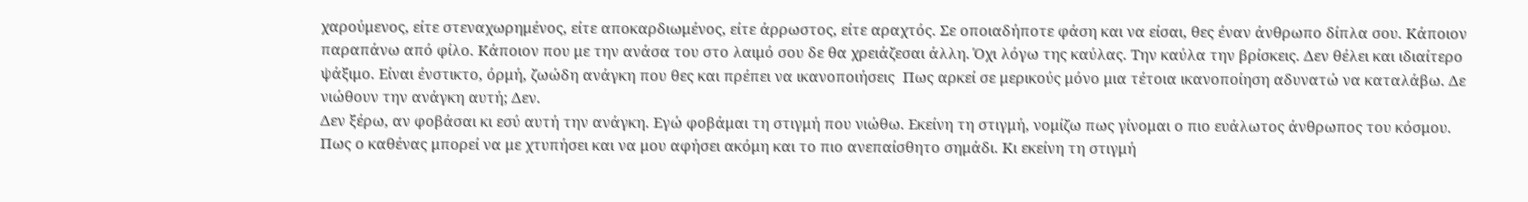χαρούμενος, είτε στεναχωρημένος, είτε αποκαρδιωμένος, είτε άρρωστος, είτε αραχτός. Σε οποιαδήποτε φάση και να είσαι, θες έναν άνθρωπο δίπλα σου. Κάποιον παραπάνω από φίλο. Κάποιον που με την ανάσα του στο λαιμό σου δε θα χρειάζεσαι άλλη. Όχι λόγω της καύλας. Την καύλα την βρίσκεις. Δεν θέλει και ιδιαίτερο ψάξιμο. Είναι ένστικτο, όρμή, ζωώδη ανάγκη που θες και πρέπει να ικανοποιήσεις  Πως αρκεί σε μερικούς μόνο μια τέτοια ικανοποίηση αδυνατώ να καταλάβω. Δε νιώθουν την ανάγκη αυτή; Δεν.
Δεν ξέρω, αν φοβάσαι κι εσύ αυτή την ανάγκη. Εγώ φοβάμαι τη στιγμή που νιώθω. Εκείνη τη στιγμή, νομίζω πως γίνομαι ο πιο ευάλωτος άνθρωπος του κόσμου. Πως ο καθένας μπορεί να με χτυπήσει και να μου αφήσει ακόμη και το πιο ανεπαίσθητο σημάδι. Κι εκείνη τη στιγμή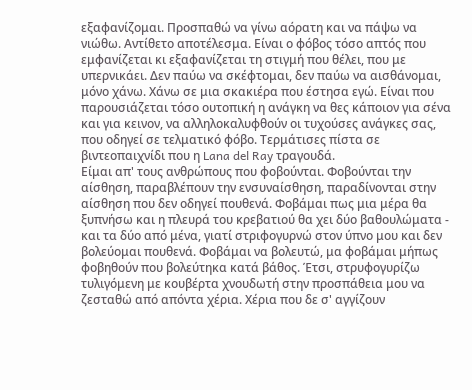εξαφανίζομαι. Προσπαθώ να γίνω αόρατη και να πάψω να νιώθω. Αντίθετο αποτέλεσμα. Είναι ο φόβος τόσο απτός που εμφανίζεται κι εξαφανίζεται τη στιγμή που θέλει, που με υπερνικάει. Δεν παύω να σκέφτομαι, δεν παύω να αισθάνομαι, μόνο χάνω. Χάνω σε μια σκακιέρα που έστησα εγώ. Είναι που παρουσιάζεται τόσο ουτοπική η ανάγκη να θες κάποιον για σένα και για κεινον, να αλληλοκαλυφθούν οι τυχούσες ανάγκες σας, που οδηγεί σε τελματικό φόβο. Τερμάτισες πίστα σε βιντεοπαιχνίδι που η Lana del Ray τραγουδά.
Είμαι απ' τους ανθρώπους που φοβούνται. Φοβούνται την αίσθηση, παραβλέπουν την ενσυναίσθηση, παραδίνονται στην αίσθηση που δεν οδηγεί πουθενά. Φοβάμαι πως μια μέρα θα ξυπνήσω και η πλευρά του κρεβατιού θα χει δύο βαθουλώματα - και τα δύο από μένα, γιατί στριφογυρνώ στον ύπνο μου και δεν βολεύομαι πουθενά. Φοβάμαι να βολευτώ, μα φοβάμαι μήπως φοβηθούν που βολεύτηκα κατά βάθος. Έτσι, στρυφογυρίζω τυλιγόμενη με κουβέρτα χνουδωτή στην προσπάθεια μου να ζεσταθώ από απόντα χέρια. Χέρια που δε σ' αγγίζουν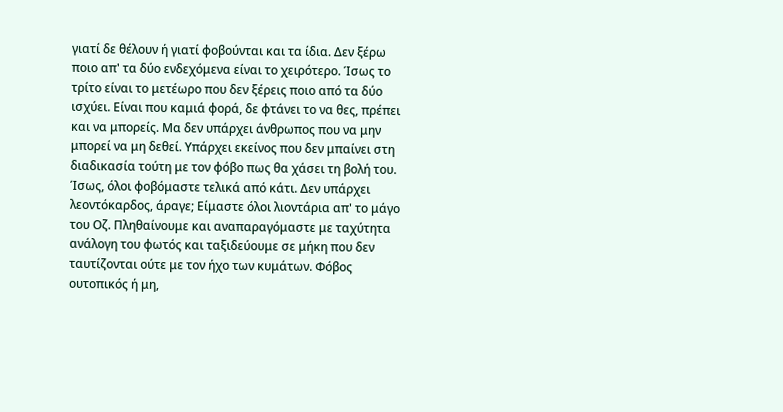γιατί δε θέλουν ή γιατί φοβούνται και τα ίδια. Δεν ξέρω ποιο απ' τα δύο ενδεχόμενα είναι το χειρότερο. Ίσως το τρίτο είναι το μετέωρο που δεν ξέρεις ποιο από τα δύο ισχύει. Είναι που καμιά φορά, δε φτάνει το να θες, πρέπει και να μπορείς. Μα δεν υπάρχει άνθρωπος που να μην μπορεί να μη δεθεί. Υπάρχει εκείνος που δεν μπαίνει στη διαδικασία τούτη με τον φόβο πως θα χάσει τη βολή του. Ίσως, όλοι φοβόμαστε τελικά από κάτι. Δεν υπάρχει λεοντόκαρδος, άραγε; Είμαστε όλοι λιοντάρια απ' το μάγο του Οζ. Πληθαίνουμε και αναπαραγόμαστε με ταχύτητα ανάλογη του φωτός και ταξιδεύουμε σε μήκη που δεν ταυτίζονται ούτε με τον ήχο των κυμάτων. Φόβος ουτοπικός ή μη,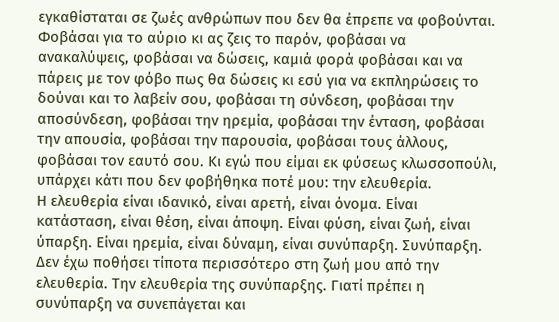εγκαθίσταται σε ζωές ανθρώπων που δεν θα έπρεπε να φοβούνται. Φοβάσαι για το αύριο κι ας ζεις το παρόν, φοβάσαι να ανακαλύψεις, φοβάσαι να δώσεις, καμιά φορά φοβάσαι και να πάρεις με τον φόβο πως θα δώσεις κι εσύ για να εκπληρώσεις το δούναι και το λαβείν σου, φοβάσαι τη σύνδεση, φοβάσαι την αποσύνδεση, φοβάσαι την ηρεμία, φοβάσαι την ένταση, φοβάσαι την απουσία, φοβάσαι την παρουσία, φοβάσαι τους άλλους, φοβάσαι τον εαυτό σου. Κι εγώ που είμαι εκ φύσεως κλωσσοπούλι, υπάρχει κάτι που δεν φοβήθηκα ποτέ μου: την ελευθερία.
Η ελευθερία είναι ιδανικό, είναι αρετή, είναι όνομα. Είναι κατάσταση, είναι θέση, είναι άποψη. Είναι φύση, είναι ζωή, είναι ύπαρξη. Είναι ηρεμία, είναι δύναμη, είναι συνύπαρξη. Συνύπαρξη. Δεν έχω ποθήσει τίποτα περισσότερο στη ζωή μου από την ελευθερία. Την ελευθερία της συνύπαρξης. Γιατί πρέπει η συνύπαρξη να συνεπάγεται και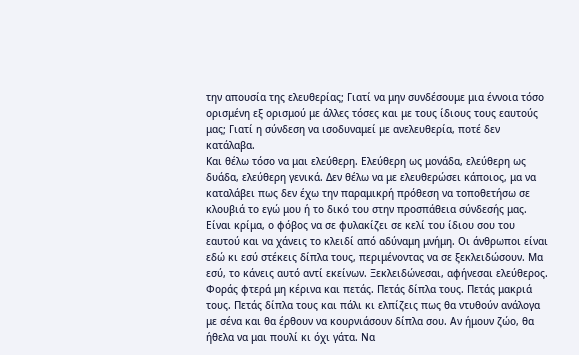την απουσία της ελευθερίας; Γιατί να μην συνδέσουμε μια έννοια τόσο ορισμένη εξ ορισμού με άλλες τόσες και με τους ίδιους τους εαυτούς μας; Γιατί η σύνδεση να ισοδυναμεί με ανελευθερία, ποτέ δεν κατάλαβα.
Και θέλω τόσο να μαι ελεύθερη. Ελεύθερη ως μονάδα, ελεύθερη ως δυάδα, ελεύθερη γενικά. Δεν θέλω να με ελευθερώσει κάποιος, μα να καταλάβει πως δεν έχω την παραμικρή πρόθεση να τοποθετήσω σε κλουβιά το εγώ μου ή το δικό του στην προσπάθεια σύνδεσής μας. Είναι κρίμα, ο φόβος να σε φυλακίζει σε κελί του ίδιου σου του εαυτού και να χάνεις το κλειδί από αδύναμη μνήμη. Οι άνθρωποι είναι εδώ κι εσύ στέκεις δίπλα τους, περιμένοντας να σε ξεκλειδώσουν. Μα εσύ, το κάνεις αυτό αντί εκείνων. Ξεκλειδώνεσαι, αφήνεσαι ελεύθερος. Φοράς φτερά μη κέρινα και πετάς. Πετάς δίπλα τους. Πετάς μακριά τους. Πετάς δίπλα τους και πάλι κι ελπίζεις πως θα ντυθούν ανάλογα με σένα και θα έρθουν να κουρνιάσουν δίπλα σου. Αν ήμουν ζώο, θα ήθελα να μαι πουλί κι όχι γάτα. Να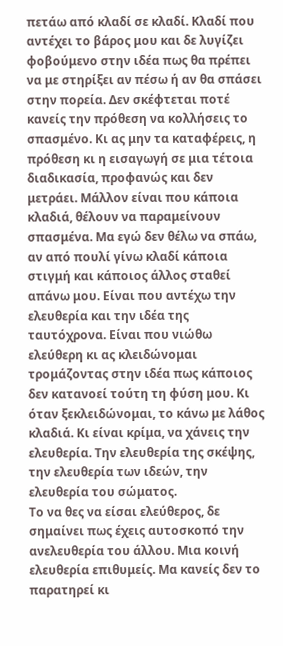πετάω από κλαδί σε κλαδί. Κλαδί που αντέχει το βάρος μου και δε λυγίζει φοβούμενο στην ιδέα πως θα πρέπει να με στηρίξει αν πέσω ή αν θα σπάσει στην πορεία. Δεν σκέφτεται ποτέ κανείς την πρόθεση να κολλήσεις το σπασμένο. Κι ας μην τα καταφέρεις, η πρόθεση κι η εισαγωγή σε μια τέτοια διαδικασία, προφανώς και δεν μετράει. Μάλλον είναι που κάποια κλαδιά, θέλουν να παραμείνουν σπασμένα. Μα εγώ δεν θέλω να σπάω, αν από πουλί γίνω κλαδί κάποια στιγμή και κάποιος άλλος σταθεί απάνω μου. Είναι που αντέχω την ελευθερία και την ιδέα της ταυτόχρονα. Είναι που νιώθω ελεύθερη κι ας κλειδώνομαι τρομάζοντας στην ιδέα πως κάποιος δεν κατανοεί τούτη τη φύση μου. Κι όταν ξεκλειδώνομαι, το κάνω με λάθος κλαδιά. Κι είναι κρίμα, να χάνεις την ελευθερία. Την ελευθερία της σκέψης, την ελευθερία των ιδεών, την ελευθερία του σώματος.
Το να θες να είσαι ελεύθερος, δε σημαίνει πως έχεις αυτοσκοπό την ανελευθερία του άλλου. Μια κοινή ελευθερία επιθυμείς. Μα κανείς δεν το παρατηρεί κι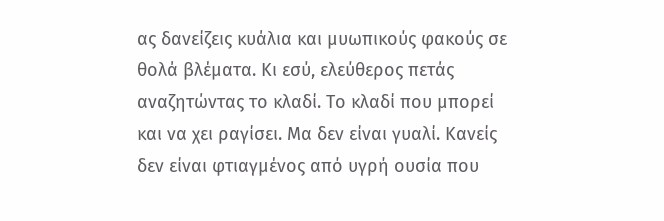ας δανείζεις κυάλια και μυωπικούς φακούς σε θολά βλέματα. Κι εσύ, ελεύθερος πετάς αναζητώντας το κλαδί. Το κλαδί που μπορεί και να χει ραγίσει. Μα δεν είναι γυαλί. Κανείς δεν είναι φτιαγμένος από υγρή ουσία που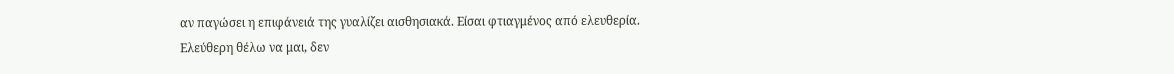αν παγώσει η επιφάνειά της γυαλίζει αισθησιακά. Είσαι φτιαγμένος από ελευθερία.
Ελεύθερη θέλω να μαι, δεν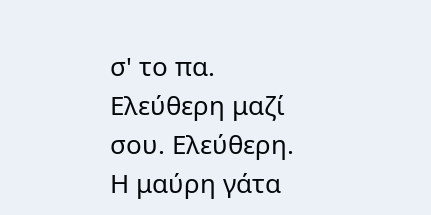σ' το πα. Ελεύθερη μαζί σου. Ελεύθερη.
Η μαύρη γάτα